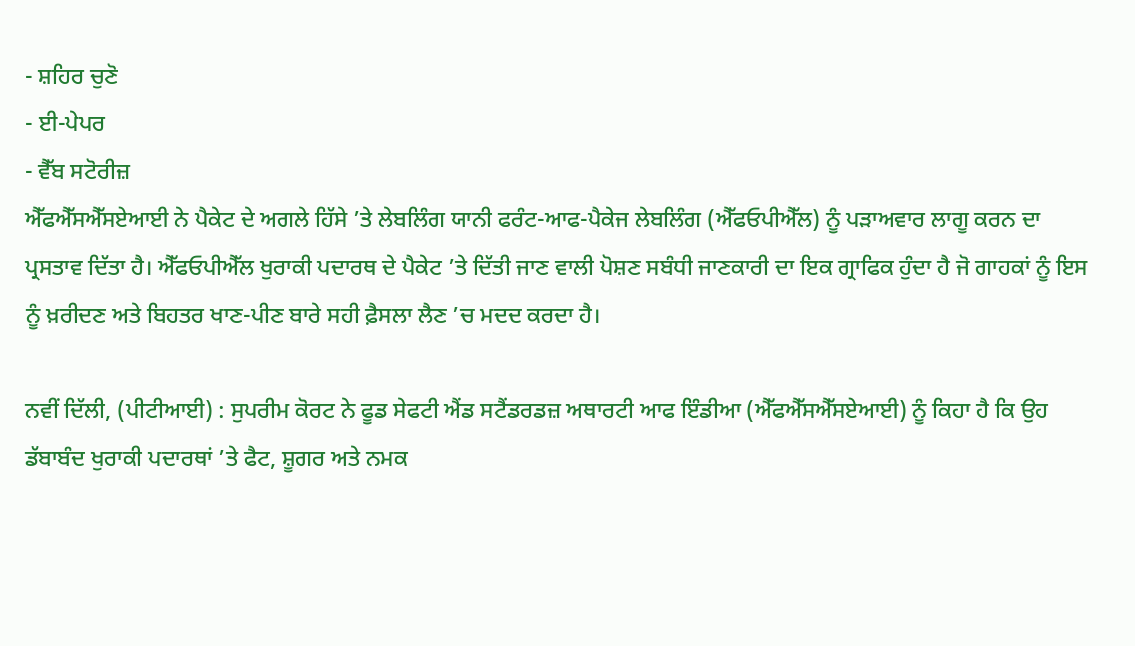- ਸ਼ਹਿਰ ਚੁਣੋ
- ਈ-ਪੇਪਰ
- ਵੈੱਬ ਸਟੋਰੀਜ਼
ਐੱਫਐੱਸਐੱਸਏਆਈ ਨੇ ਪੈਕੇਟ ਦੇ ਅਗਲੇ ਹਿੱਸੇ ’ਤੇ ਲੇਬਲਿੰਗ ਯਾਨੀ ਫਰੰਟ-ਆਫ-ਪੈਕੇਜ ਲੇਬਲਿੰਗ (ਐੱਫਓਪੀਐੱਲ) ਨੂੰ ਪੜਾਅਵਾਰ ਲਾਗੂ ਕਰਨ ਦਾ ਪ੍ਰਸਤਾਵ ਦਿੱਤਾ ਹੈ। ਐੱਫਓਪੀਐੱਲ ਖੁਰਾਕੀ ਪਦਾਰਥ ਦੇ ਪੈਕੇਟ ’ਤੇ ਦਿੱਤੀ ਜਾਣ ਵਾਲੀ ਪੋਸ਼ਣ ਸਬੰਧੀ ਜਾਣਕਾਰੀ ਦਾ ਇਕ ਗ੍ਰਾਫਿਕ ਹੁੰਦਾ ਹੈ ਜੋ ਗਾਹਕਾਂ ਨੂੰ ਇਸ ਨੂੰ ਖ਼ਰੀਦਣ ਅਤੇ ਬਿਹਤਰ ਖਾਣ-ਪੀਣ ਬਾਰੇ ਸਹੀ ਫ਼ੈਸਲਾ ਲੈਣ ’ਚ ਮਦਦ ਕਰਦਾ ਹੈ।

ਨਵੀਂ ਦਿੱਲੀ, (ਪੀਟੀਆਈ) : ਸੁਪਰੀਮ ਕੋਰਟ ਨੇ ਫੂਡ ਸੇਫਟੀ ਐਂਡ ਸਟੈਂਡਰਡਜ਼ ਅਥਾਰਟੀ ਆਫ ਇੰਡੀਆ (ਐੱਫਐੱਸਐੱਸਏਆਈ) ਨੂੰ ਕਿਹਾ ਹੈ ਕਿ ਉਹ ਡੱਬਾਬੰਦ ਖੁਰਾਕੀ ਪਦਾਰਥਾਂ ’ਤੇ ਫੈਟ, ਸ਼ੂਗਰ ਅਤੇ ਨਮਕ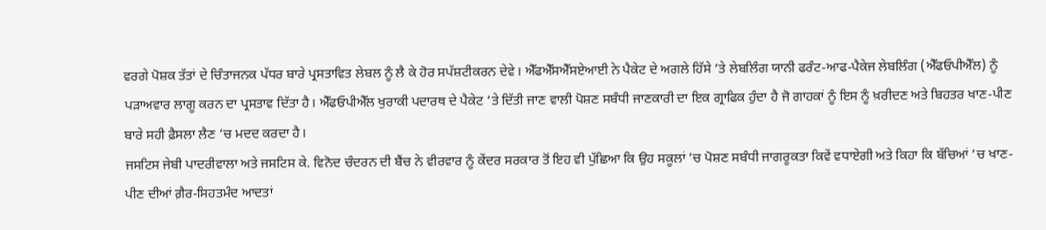ਵਰਗੇ ਪੋਸ਼ਕ ਤੱਤਾਂ ਦੇ ਚਿੰਤਾਜਨਕ ਪੱਧਰ ਬਾਰੇ ਪ੍ਰਸਤਾਵਿਤ ਲੇਬਲ ਨੂੰ ਲੈ ਕੇ ਹੋਰ ਸਪੱਸ਼ਟੀਕਰਨ ਦੇਵੇ। ਐੱਫਐੱਸਐੱਸਏਆਈ ਨੇ ਪੈਕੇਟ ਦੇ ਅਗਲੇ ਹਿੱਸੇ ’ਤੇ ਲੇਬਲਿੰਗ ਯਾਨੀ ਫਰੰਟ-ਆਫ-ਪੈਕੇਜ ਲੇਬਲਿੰਗ (ਐੱਫਓਪੀਐੱਲ) ਨੂੰ ਪੜਾਅਵਾਰ ਲਾਗੂ ਕਰਨ ਦਾ ਪ੍ਰਸਤਾਵ ਦਿੱਤਾ ਹੈ। ਐੱਫਓਪੀਐੱਲ ਖੁਰਾਕੀ ਪਦਾਰਥ ਦੇ ਪੈਕੇਟ ’ਤੇ ਦਿੱਤੀ ਜਾਣ ਵਾਲੀ ਪੋਸ਼ਣ ਸਬੰਧੀ ਜਾਣਕਾਰੀ ਦਾ ਇਕ ਗ੍ਰਾਫਿਕ ਹੁੰਦਾ ਹੈ ਜੋ ਗਾਹਕਾਂ ਨੂੰ ਇਸ ਨੂੰ ਖ਼ਰੀਦਣ ਅਤੇ ਬਿਹਤਰ ਖਾਣ-ਪੀਣ ਬਾਰੇ ਸਹੀ ਫ਼ੈਸਲਾ ਲੈਣ ’ਚ ਮਦਦ ਕਰਦਾ ਹੈ।
ਜਸਟਿਸ ਜੇਬੀ ਪਾਦਰੀਵਾਲਾ ਅਤੇ ਜਸਟਿਸ ਕੇ. ਵਿਨੋਦ ਚੰਦਰਨ ਦੀ ਬੈਂਚ ਨੇ ਵੀਰਵਾਰ ਨੂੰ ਕੇਂਦਰ ਸਰਕਾਰ ਤੋਂ ਇਹ ਵੀ ਪੁੱਛਿਆ ਕਿ ਉਹ ਸਕੂਲਾਂ ’ਚ ਪੋਸ਼ਣ ਸਬੰਧੀ ਜਾਗਰੂਕਤਾ ਕਿਵੇਂ ਵਧਾਏਗੀ ਅਤੇ ਕਿਹਾ ਕਿ ਬੱਚਿਆਂ ’ਚ ਖਾਣ-ਪੀਣ ਦੀਆਂ ਗ਼ੈਰ-ਸਿਹਤਮੰਦ ਆਦਤਾਂ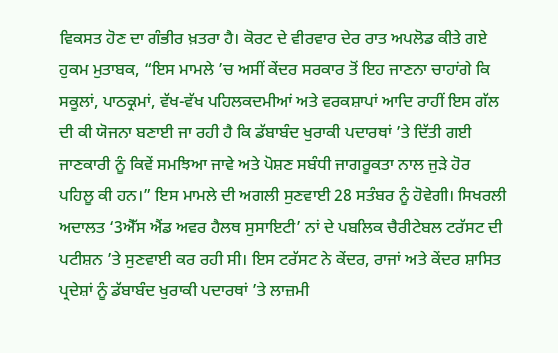ਵਿਕਸਤ ਹੋਣ ਦਾ ਗੰਭੀਰ ਖ਼ਤਰਾ ਹੈ। ਕੋਰਟ ਦੇ ਵੀਰਵਾਰ ਦੇਰ ਰਾਤ ਅਪਲੋਡ ਕੀਤੇ ਗਏ ਹੁਕਮ ਮੁਤਾਬਕ, “ਇਸ ਮਾਮਲੇ ’ਚ ਅਸੀਂ ਕੇਂਦਰ ਸਰਕਾਰ ਤੋਂ ਇਹ ਜਾਣਨਾ ਚਾਹਾਂਗੇ ਕਿ ਸਕੂਲਾਂ, ਪਾਠਕ੍ਰਮਾਂ, ਵੱਖ-ਵੱਖ ਪਹਿਲਕਦਮੀਆਂ ਅਤੇ ਵਰਕਸ਼ਾਪਾਂ ਆਦਿ ਰਾਹੀਂ ਇਸ ਗੱਲ ਦੀ ਕੀ ਯੋਜਨਾ ਬਣਾਈ ਜਾ ਰਹੀ ਹੈ ਕਿ ਡੱਬਾਬੰਦ ਖੁਰਾਕੀ ਪਦਾਰਥਾਂ ’ਤੇ ਦਿੱਤੀ ਗਈ ਜਾਣਕਾਰੀ ਨੂੰ ਕਿਵੇਂ ਸਮਝਿਆ ਜਾਵੇ ਅਤੇ ਪੋਸ਼ਣ ਸਬੰਧੀ ਜਾਗਰੂਕਤਾ ਨਾਲ ਜੁੜੇ ਹੋਰ ਪਹਿਲੂ ਕੀ ਹਨ।” ਇਸ ਮਾਮਲੇ ਦੀ ਅਗਲੀ ਸੁਣਵਾਈ 28 ਸਤੰਬਰ ਨੂੰ ਹੋਵੇਗੀ। ਸਿਖਰਲੀ ਅਦਾਲਤ ‘3ਐੱਸ ਐਂਡ ਅਵਰ ਹੈਲਥ ਸੁਸਾਇਟੀ’ ਨਾਂ ਦੇ ਪਬਲਿਕ ਚੈਰੀਟੇਬਲ ਟਰੱਸਟ ਦੀ ਪਟੀਸ਼ਨ ’ਤੇ ਸੁਣਵਾਈ ਕਰ ਰਹੀ ਸੀ। ਇਸ ਟਰੱਸਟ ਨੇ ਕੇਂਦਰ, ਰਾਜਾਂ ਅਤੇ ਕੇਂਦਰ ਸ਼ਾਸਿਤ ਪ੍ਰਦੇਸ਼ਾਂ ਨੂੰ ਡੱਬਾਬੰਦ ਖੁਰਾਕੀ ਪਦਾਰਥਾਂ ’ਤੇ ਲਾਜ਼ਮੀ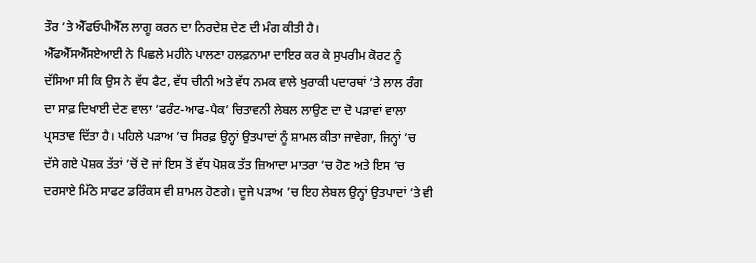ਤੌਰ ’ਤੇ ਐੱਫਓਪੀਐੱਲ ਲਾਗੂ ਕਰਨ ਦਾ ਨਿਰਦੇਸ਼ ਦੇਣ ਦੀ ਮੰਗ ਕੀਤੀ ਹੈ।
ਐੱਫਐੱਸਐੱਸਏਆਈ ਨੇ ਪਿਛਲੇ ਮਹੀਨੇ ਪਾਲਣਾ ਹਲਫ਼ਨਾਮਾ ਦਾਇਰ ਕਰ ਕੇ ਸੁਪਰੀਮ ਕੋਰਟ ਨੂੰ ਦੱਸਿਆ ਸੀ ਕਿ ਉਸ ਨੇ ਵੱਧ ਫੈਟ, ਵੱਧ ਚੀਨੀ ਅਤੇ ਵੱਧ ਨਮਕ ਵਾਲੇ ਖੁਰਾਕੀ ਪਦਾਰਥਾਂ ’ਤੇ ਲਾਲ ਰੰਗ ਦਾ ਸਾਫ਼ ਦਿਖਾਈ ਦੇਣ ਵਾਲਾ ‘ਫਰੰਟ-ਆਫ-ਪੈਕ’ ਚਿਤਾਵਨੀ ਲੇਬਲ ਲਾਉਣ ਦਾ ਦੋ ਪੜਾਵਾਂ ਵਾਲਾ ਪ੍ਰਸਤਾਵ ਦਿੱਤਾ ਹੈ। ਪਹਿਲੇ ਪੜਾਅ ’ਚ ਸਿਰਫ਼ ਉਨ੍ਹਾਂ ਉਤਪਾਦਾਂ ਨੂੰ ਸ਼ਾਮਲ ਕੀਤਾ ਜਾਵੇਗਾ, ਜਿਨ੍ਹਾਂ ’ਚ ਦੱਸੇ ਗਏ ਪੋਸ਼ਕ ਤੱਤਾਂ ’ਚੋਂ ਦੋ ਜਾਂ ਇਸ ਤੋਂ ਵੱਧ ਪੋਸ਼ਕ ਤੱਤ ਜ਼ਿਆਦਾ ਮਾਤਰਾ ’ਚ ਹੋਣ ਅਤੇ ਇਸ ’ਚ ਦਰਸਾਏ ਮਿੱਠੇ ਸਾਫਟ ਡਰਿੰਕਸ ਵੀ ਸ਼ਾਮਲ ਹੋਣਗੇ। ਦੂਜੇ ਪੜਾਅ ’ਚ ਇਹ ਲੇਬਲ ਉਨ੍ਹਾਂ ਉਤਪਾਦਾਂ ’ਤੇ ਵੀ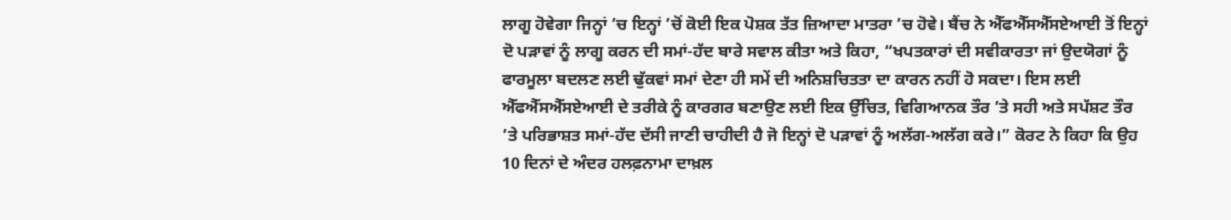ਲਾਗੂ ਹੋਵੇਗਾ ਜਿਨ੍ਹਾਂ ’ਚ ਇਨ੍ਹਾਂ ’ਚੋਂ ਕੋਈ ਇਕ ਪੋਸ਼ਕ ਤੱਤ ਜ਼ਿਆਦਾ ਮਾਤਰਾ ’ਚ ਹੋਵੇ। ਬੈਂਚ ਨੇ ਐੱਫਐੱਸਐੱਸਏਆਈ ਤੋਂ ਇਨ੍ਹਾਂ ਦੋ ਪੜਾਵਾਂ ਨੂੰ ਲਾਗੂ ਕਰਨ ਦੀ ਸਮਾਂ-ਹੱਦ ਬਾਰੇ ਸਵਾਲ ਕੀਤਾ ਅਤੇ ਕਿਹਾ, “ਖਪਤਕਾਰਾਂ ਦੀ ਸਵੀਕਾਰਤਾ ਜਾਂ ਉਦਯੋਗਾਂ ਨੂੰ ਫਾਰਮੂਲਾ ਬਦਲਣ ਲਈ ਢੁੱਕਵਾਂ ਸਮਾਂ ਦੇਣਾ ਹੀ ਸਮੇਂ ਦੀ ਅਨਿਸ਼ਚਿਤਤਾ ਦਾ ਕਾਰਨ ਨਹੀਂ ਹੋ ਸਕਦਾ। ਇਸ ਲਈ ਐੱਫਐੱਸਐੱਸਏਆਈ ਦੇ ਤਰੀਕੇ ਨੂੰ ਕਾਰਗਰ ਬਣਾਉਣ ਲਈ ਇਕ ਉੱਚਿਤ, ਵਿਗਿਆਨਕ ਤੌਰ ’ਤੇ ਸਹੀ ਅਤੇ ਸਪੱਸ਼ਟ ਤੌਰ ’ਤੇ ਪਰਿਭਾਸ਼ਤ ਸਮਾਂ-ਹੱਦ ਦੱਸੀ ਜਾਣੀ ਚਾਹੀਦੀ ਹੈ ਜੋ ਇਨ੍ਹਾਂ ਦੋ ਪੜਾਵਾਂ ਨੂੰ ਅਲੱਗ-ਅਲੱਗ ਕਰੇ।” ਕੋਰਟ ਨੇ ਕਿਹਾ ਕਿ ਉਹ 10 ਦਿਨਾਂ ਦੇ ਅੰਦਰ ਹਲਫ਼ਨਾਮਾ ਦਾਖ਼ਲ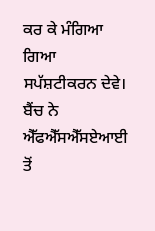ਕਰ ਕੇ ਮੰਗਿਆ ਗਿਆ ਸਪੱਸ਼ਟੀਕਰਨ ਦੇਵੇ। ਬੈਂਚ ਨੇ ਐੱਫਐੱਸਐੱਸਏਆਈ ਤੋਂ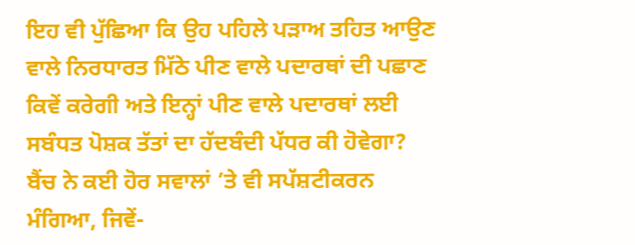ਇਹ ਵੀ ਪੁੱਛਿਆ ਕਿ ਉਹ ਪਹਿਲੇ ਪੜਾਅ ਤਹਿਤ ਆਉਣ ਵਾਲੇ ਨਿਰਧਾਰਤ ਮਿੱਠੇ ਪੀਣ ਵਾਲੇ ਪਦਾਰਥਾਂ ਦੀ ਪਛਾਣ ਕਿਵੇਂ ਕਰੇਗੀ ਅਤੇ ਇਨ੍ਹਾਂ ਪੀਣ ਵਾਲੇ ਪਦਾਰਥਾਂ ਲਈ ਸਬੰਧਤ ਪੋਸ਼ਕ ਤੱਤਾਂ ਦਾ ਹੱਦਬੰਦੀ ਪੱਧਰ ਕੀ ਹੋਵੇਗਾ? ਬੈਂਚ ਨੇ ਕਈ ਹੋਰ ਸਵਾਲਾਂ ’ਤੇ ਵੀ ਸਪੱਸ਼ਟੀਕਰਨ ਮੰਗਿਆ, ਜਿਵੇਂ-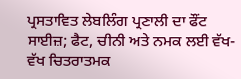ਪ੍ਰਸਤਾਵਿਤ ਲੇਬਲਿੰਗ ਪ੍ਰਣਾਲੀ ਦਾ ਫੌਂਟ ਸਾਈਜ਼; ਫੈਟ, ਚੀਨੀ ਅਤੇ ਨਮਕ ਲਈ ਵੱਖ-ਵੱਖ ਚਿਤਰਾਤਮਕ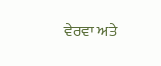ਵੇਰਵਾ ਅਤੇ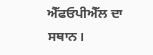ਐੱਫਓਪੀਐੱਲ ਦਾ ਸਥਾਨ।